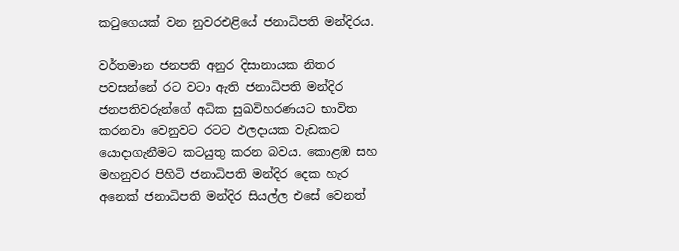කටුගෙයක් වන නුවරඑළියේ ජනාධිපති මන්දිරය.

වර්තමාන ජනපති අනුර දිසානායක නිතර පවසන්නේ රට වටා ඇති ජනාධිපති මන්දිර ජනපතිවරුන්ගේ අධික සුඛවිහරණයට භාවිත කරනවා වෙනුවට රටට ඵලදායක වැඩකට යොදාගැනීමට කටයුතු කරන බවය. කොළඹ සහ මහනුවර පිහිටි ජනාධිපති මන්දිර දෙක හැර අනෙක් ජනාධිපති මන්දිර සියල්ල එසේ වෙනත්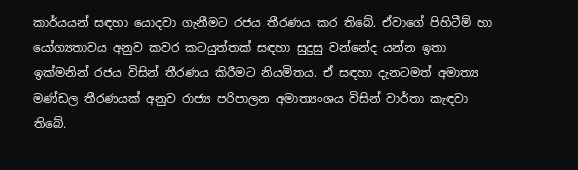කාර්යයන් සඳහා යොදවා ගැනීමට රජය තීරණය කර තිබේ. ඒවාගේ පිහිටීම් හා යෝග්‍යතාවය අනුව කවර කටයුත්තක් සඳහා සුදුසු වන්නේද යන්න ඉතා ඉක්මනින් රජය විසින් තීරණය කිරීමට නියමිතය. ඒ සඳහා දැනටමත් අමාත්‍ය මණ්ඩල තීරණයක් අනුව රාජ්‍ය පරිපාලන අමාත්‍යංශය විසින් වාර්තා කැඳවා තිබේ.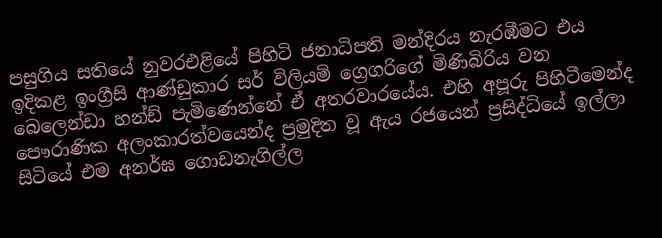පසුගිය සතියේ නුවරඑළියේ පිහිටි ජනාධිපති මන්දිරය නැරඹීමට එය ඉදිකළ ඉංග්‍රීසි ආණ්ඩුකාර සර් විලියම් ග්‍රෙගරිගේ මිණිබිරිය වන බෙලෙන්ඩා හන්ඩ් පැමිණෙන්නේ ඒ අතරවාරයේය. එහි අපූරු පිහිටීමෙන්ද පෞරාණික අලංකාරත්වයෙන්ද ප්‍රමුදිත වූ ඇය රජයෙන් ප්‍රසිද්ධියේ ඉල්ලා සිටියේ එම අනර්ඝ ගොඩනැගිල්ල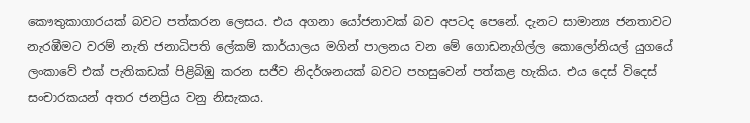කෞතුකාගාරයක් බවට පත්කරන ලෙසය. එය අගනා යෝජනාවක් බව අපටද පෙනේ. දැනට සාමාන්‍ය ජනතාවට නැරඹීමට වරම් නැති ජනාධිපති ලේකම් කාර්යාලය මගින් පාලනය වන මේ ගොඩනැගිල්ල කොලෝනියල් යුගයේ ලංකාවේ එක් පැතිකඩක් පිළිබිඹු කරන සජීව නිදර්ශනයක් බවට පහසුවෙන් පත්කළ හැකිය. එය දෙස් විදෙස් සංචාරකයන් අතර ජනප්‍රිය වනු නිසැකය.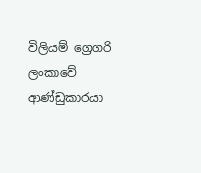විලියම් ග්‍රෙගරි ලංකාවේ ආණ්ඩුකාරයා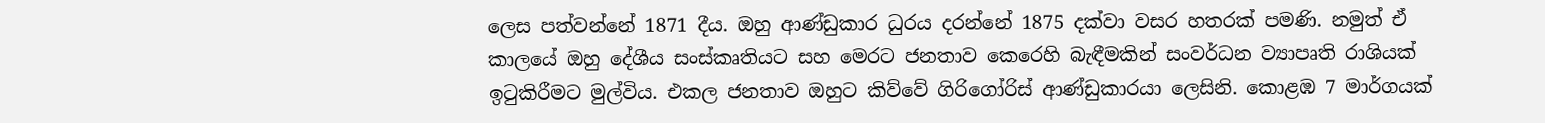ලෙස පත්වන්නේ 1871 දීය. ඔහු ආණ්ඩුකාර ධුරය දරන්නේ 1875 දක්වා වසර හතරක් පමණි. නමුත් ඒ කාලයේ ඔහු දේශීය සංස්කෘතියට සහ මෙරට ජනතාව කෙරෙහි බැඳීමකින් සංවර්ධන ව්‍යාපෘති රාශියක් ඉටුකිරීමට මුල්විය. එකල ජනතාව ඔහුට කිව්වේ ගිරිගෝරිස් ආණ්ඩුකාරයා ලෙසිනි. කොළඹ 7 මාර්ගයක්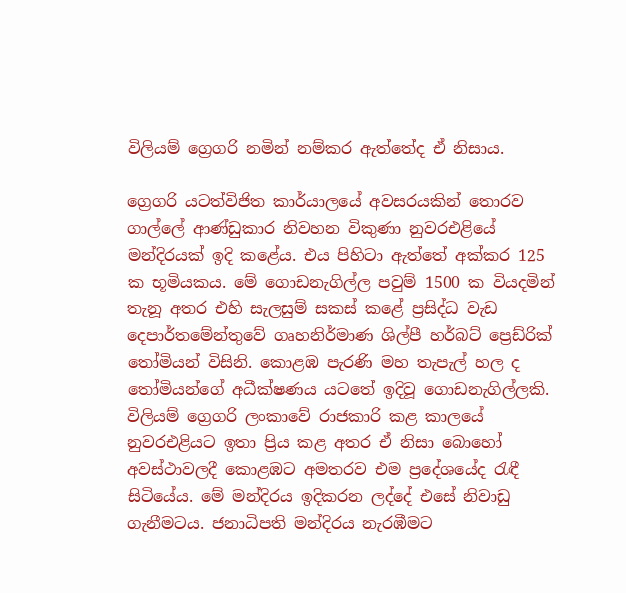විලියම් ග්‍රෙගරි නමින් නම්කර ඇත්තේද ඒ නිසාය.

ග්‍රෙගරි යටත්විජිත කාර්යාලයේ අවසරයකින් තොරව ගාල්ලේ ආණ්ඩුකාර නිවහන විකුණා නුවරඑළියේ මන්දිරයක් ඉදි කළේය. එය පිහිටා ඇත්තේ අක්කර 125 ක භූමියකය. මේ ගොඩනැගිල්ල පවුම් 1500 ක වියදමින් තැනූ අතර එහි සැලසුම් සකස් කළේ ප්‍රසිද්ධ වැඩ දෙපාර්තමේන්තුවේ ගෘහනිර්මාණ ශිල්පී හර්බට් ප්‍රෙඩ්රික් තෝමියන් විසිනි. කොළඹ පැරණි මහ තැපැල් හල ද තෝමියන්ගේ අධීක්ෂණය යටතේ ඉදිවූ ගොඩනැගිල්ලකි. විලියම් ග්‍රෙගරි ලංකාවේ රාජකාරි කළ කාලයේ නුවරඑළියට ඉතා ප්‍රිය කළ අතර ඒ නිසා බොහෝ අවස්ථාවලදී කොළඹට අමතරව එම ප්‍රදේශයේද රැඳී සිටියේය. මේ මන්දිරය ඉදිකරන ලද්දේ එසේ නිවාඩු ගැනීමටය. ජනාධිපති මන්දිරය නැරඹීමට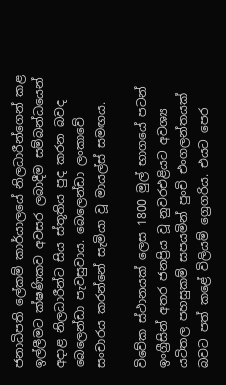ජනාධිපති ලේකම් කාර්යාලයේ නිලධාරීන්ගෙන් කළ ඉල්ලීමට ක්ෂණිකව අවසර ලබාදීම සම්බන්ධයෙන් අදාළ නිලධාරීන්ට සිය ස්තූතිය පුද කරන බවද බෙලෙන්ඩා පැවසුවාය. බෙලෙන්ඩා ලංකාවේ සංචාරය කරන්නේ සැමියා වූ මායල්ස් සමඟය.

විවේක ස්ථානයක් ලෙස 1800 මුල් භාගයේ පටන් ඉංග්‍රීසින් අතර ජනප්‍රිය වූ නුවරඑළියට අවශ්‍ය යටිතල පහසුකම් සපයමින් පුංචි එංගලන්තයක් බවට පත් කළේ විලියම් ග්‍රෙගරිය. එයට පෙර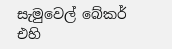සැමුවෙල් බේකර් එහි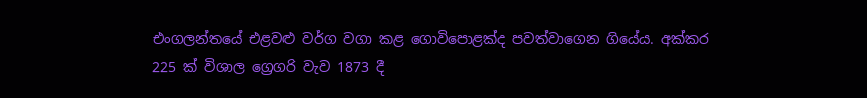එංගලන්තයේ එළවළු වර්ග වගා කළ ගොවිපොළක්ද පවත්වාගෙන ගියේය. අක්කර 225 ක් විශාල ග්‍රෙගරි වැව 1873 දී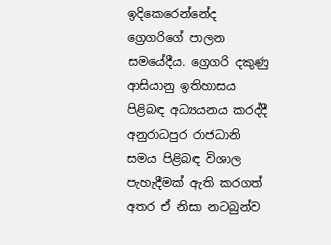ඉදිකෙරෙන්නේද ග්‍රෙගරිගේ පාලන සමයේදීය. ග්‍රෙගරි දකුණු ආසියානු ඉතිහාසය පිළිබඳ අධ්‍යයනය කරද්දී අනුරාධපුර රාජධානි සමය පිළිබඳ විශාල පැහැදීමක් ඇති කරගත් අතර ඒ නිසා නටබුන්ව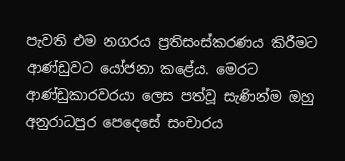පැවති එම නගරය ප්‍රතිසංස්කරණය කිරීමට ආණ්ඩුවට යෝජනා කළේය. මෙරට ආණ්ඩුකාරවරයා ලෙස පත්වූ සැණින්ම ඔහු අනුරාධපුර පෙදෙසේ සංචාරය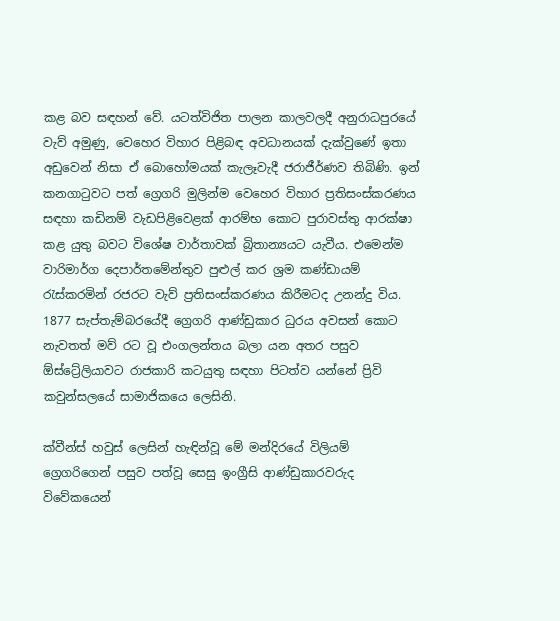කළ බව සඳහන් වේ. යටත්විජිත පාලන කාලවලදී අනුරාධපුරයේ වැව් අමුණු, වෙහෙර විහාර පිළිබඳ අවධානයක් දැක්වුණේ ඉතා අඩුවෙන් නිසා ඒ බොහෝමයක් කැලෑවැදී ජරාජීර්ණව තිබිණි. ඉන් කනගාටුවට පත් ග්‍රෙගරි මුලින්ම වෙහෙර විහාර ප්‍රතිසංස්කරණය සඳහා කඩිනම් වැඩපිළිවෙළක් ආරම්භ කොට පුරාවස්තු ආරක්ෂා කළ යුතු බවට විශේෂ වාර්තාවක් බ්‍රිතාන්‍යයට යැවීය. එමෙන්ම වාරිමාර්ග දෙපාර්තමේන්තුව පුළුල් කර ශ්‍රම කණ්ඩායම් රැස්කරමින් රජරට වැව් ප්‍රතිසංස්කරණය කිරීමටද උනන්දු විය. 1877 සැප්තැම්බරයේදී ග්‍රෙගරි ආණ්ඩුකාර ධුරය අවසන් කොට නැවතත් මව්‍ රට වූ එංගලන්තය බලා යන අතර පසුව ඕස්ට්‍රේලියාවට රාජකාරි කටයුතු සඳහා පිටත්ව යන්නේ ප්‍රිවි කවුන්සලයේ සාමාජිකයෙ ලෙසිනි.

ක්වීන්ස් හවුස් ලෙසින් හැඳින්වූ මේ මන්දිරයේ විලියම් ග්‍රෙගරිගෙන් පසුව පත්වූ සෙසු ඉංග්‍රීසි ආණ්ඩුකාරවරුද විවේකයෙන්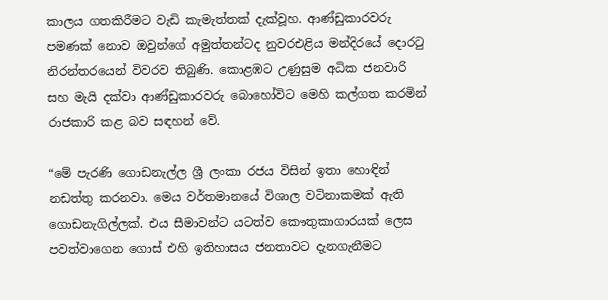කාලය ගතකිරීමට වැඩි කැමැත්තක් දැක්වූහ. ආණ්ඩුකාරවරු පමණක් නොව ඔවුන්ගේ අමුත්තන්ටද නුවරඑළිය මන්දිරයේ දොරටු නිරන්තරයෙන් විවරව තිබුණි. කොළඹට උණුසුම අධික ජනවාරි සහ මැයි දක්වා ආණ්ඩුකාරවරු බොහෝවිට මෙහි කල්ගත කරමින් රාජකාරි කළ බව සඳහන් වේ.

“මේ පැරණි ගොඩනැල්ල ශ්‍රී ලංකා රජය විසින් ඉතා හොඳින් නඩත්තු කරනවා. මෙය වර්තමානයේ විශාල වටිනාකමක් ඇති ගොඩනැගිල්ලක්. එය සීමාවන්ට යටත්ව කෞතුකාගාරයක් ලෙස පවත්වාගෙන ගොස් එහි ඉතිහාසය ජනතාවට දැනගැනීමට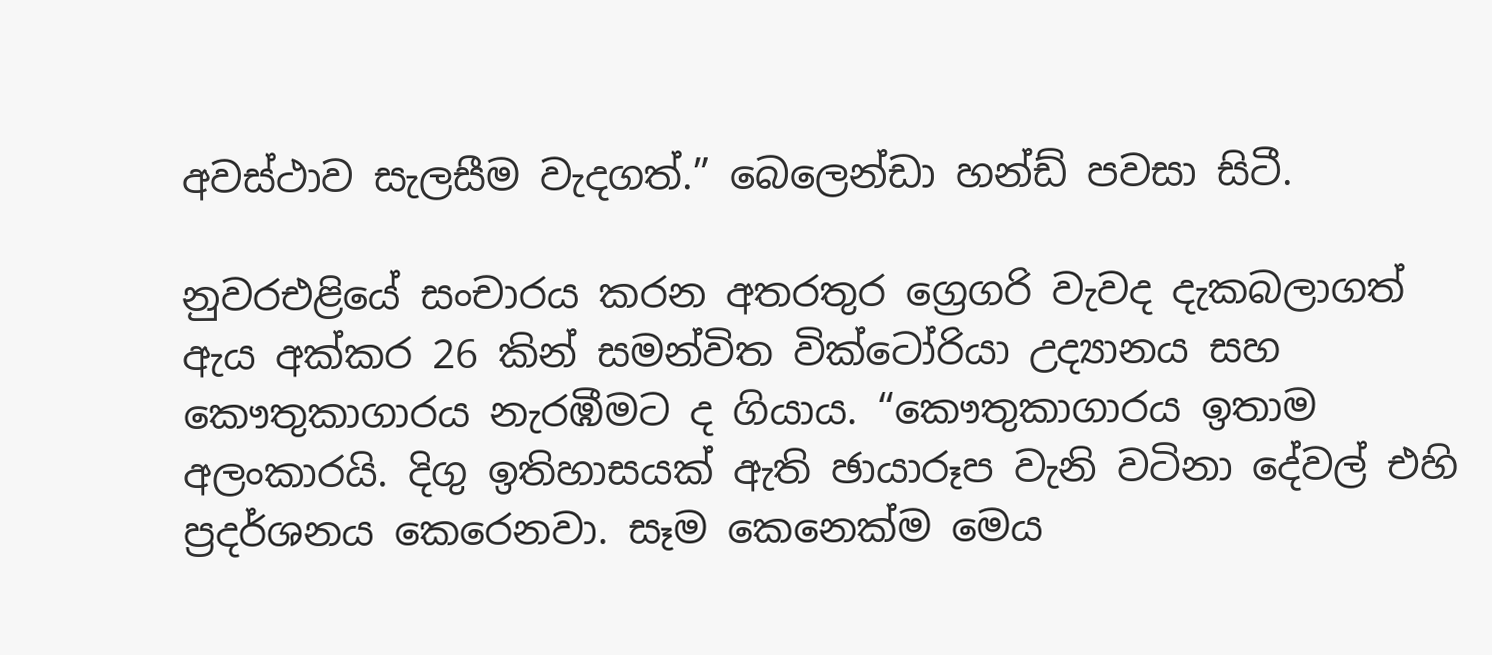අවස්ථාව සැලසීම වැදගත්.” බෙලෙන්ඩා හන්ඩ් පවසා සිටී.

නුවරඑළියේ සංචාරය කරන අතරතුර ග්‍රෙගරි වැවද දැකබලාගත් ඇය අක්කර 26 කින් සමන්විත වික්ටෝරියා උද්‍යානය සහ කෞතුකාගාරය නැරඹීමට ද ගියාය. “කෞතුකාගාරය ඉතාම අලංකාරයි. දිගු ඉතිහාසයක් ඇති ඡායාරූප වැනි වටිනා දේවල් එහි ප්‍රදර්ශනය කෙරෙනවා. සෑම කෙනෙක්ම මෙය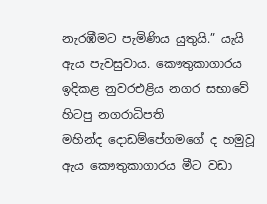නැරඹීමට පැමිණිය යුතුයි.” යැයි ඇය පැවසුවාය. කෞතුකාගාරය ඉදිකළ නුවරඑළිය නගර සභාවේ හිටපු නගරාධිපති මහින්ද ‍දොඩම්පේගමගේ ද හමුවූ ඇය කෞතුකාගාරය මීට වඩා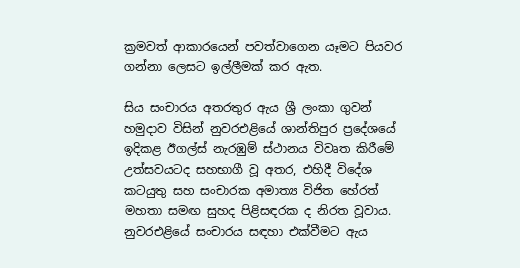ක්‍රමවත් ආකාරයෙන් පවත්වාගෙන යෑමට පියවර ගන්නා ලෙසට ඉල්ලීමක් කර ඇත.

සිය සංචාරය අතරතුර ඇය ශ්‍රී ලංකා ගුවන් හමුදාව විසින් නුවරඑළියේ ශාන්තිපුර ප්‍රදේශයේ ඉදිකළ ඊගල්ස් නැරඹුම් ස්ථානය විවෘත කිරීමේ උත්සවයටද සහභාගී වූ අතර, එහිදී විදේශ කටයුතු සහ සංචාරක අමාත්‍ය විජිත හේරත් මහතා සමඟ සුහද පිළිසඳරක ද නිරත වූවාය. නුවරඑළියේ සංචාරය සඳහා එක්වීමට ඇය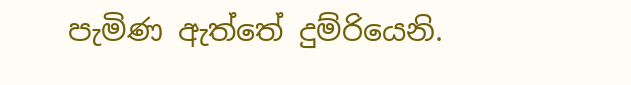පැමිණ ඇත්තේ දුම්රියෙනි.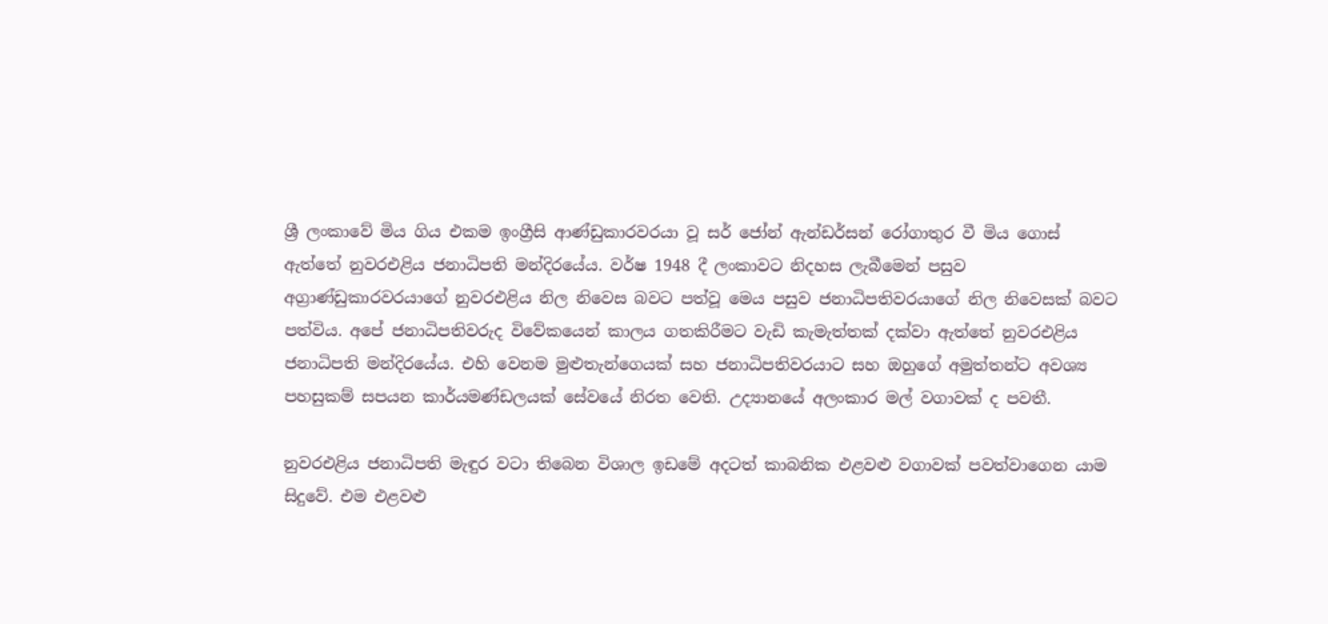ශ්‍රී ලංකාවේ මිය ගිය එකම ඉංග්‍රීසි ආණ්ඩුකාරවරයා වූ සර් ජෝන් ඇන්ඩර්සන් රෝගාතුර වී මිය ගොස් ඇත්තේ නුවරඑළිය ජනාධිපති මන්දිරයේය. වර්ෂ 1948 දී ලංකාවට නිදහස ලැබීමෙන් පසුව අග්‍රාණ්ඩුකාරවරයාගේ නුවරඑළිය නිල නිවෙස බවට පත්වූ මෙය පසුව ජනාධිපතිවරයාගේ නිල නිවෙසක් බවට පත්විය. අපේ ජනාධිපතිවරුද විවේකයෙන් කාලය ගතකිරීමට වැඩි කැමැත්තක් දක්වා ඇත්තේ නුවරඑළිය ජනාධිපති මන්දිරයේය. එහි වෙනම මුළුතැන්ගෙයක් සහ ජනාධිපතිවරයාට සහ ඔහුගේ අමුත්තන්ට අවශ්‍ය පහසුකම් සපයන කාර්යමණ්ඩලයක් සේවයේ නිරත වෙති. උද්‍යානයේ අලංකාර මල් වගාවක් ද පවතී.

නුවරඑළිය ජනාධිපති මැඳුර වටා තිබෙන විශාල ඉඩමේ අදටත් කාබනික එළවළු වගාවක් පවත්වාගෙන යාම සිදුවේ. එම එළවළු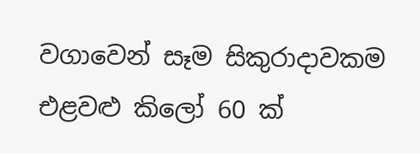වගාවෙන් සෑම සිකුරාදාවකම එළවළු කිලෝ 60 ක්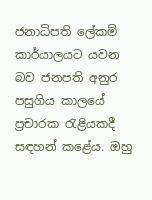ජනාධිපති ලේකම් කාර්යාලයට යවන බව ජනපති අනුර පසුගිය කාලයේ ප්‍රචාරක රැළියකදී සඳහන් කළේය. ඔහු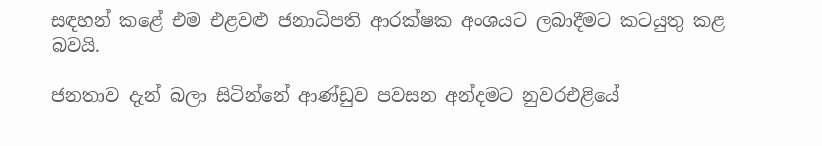සඳහන් කළේ එම එළවළු ජනාධිපති ආරක්ෂක අංශයට ලබාදීමට කටයුතු කළ බවයි.

ජනතාව දැන් බලා සිටින්නේ ආණ්ඩුව පවසන අන්දමට නුවරඑළියේ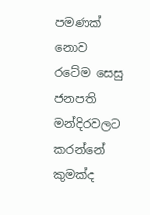පමණක් නොව රටේම සෙසු ජනපති මන්දිරවලට කරන්නේ කුමක්ද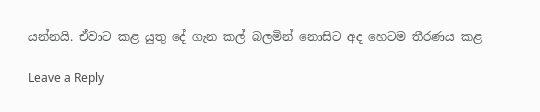යන්නයි. ඒවාට කළ යුතු දේ ගැන කල් බලමින් නොසිට අද හෙටම තීරණය කළ

Leave a Reply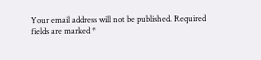Your email address will not be published. Required fields are marked *